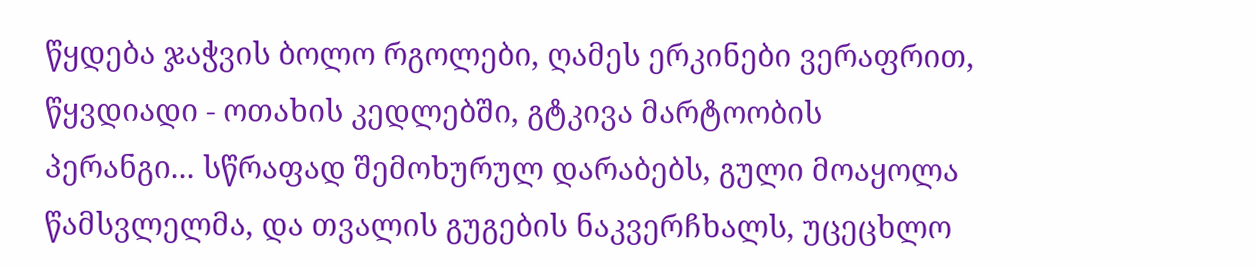წყდება ჯაჭვის ბოლო რგოლები, ღამეს ერკინები ვერაფრით, წყვდიადი - ოთახის კედლებში, გტკივა მარტოობის პერანგი... სწრაფად შემოხურულ დარაბებს, გული მოაყოლა წამსვლელმა, და თვალის გუგების ნაკვერჩხალს, უცეცხლო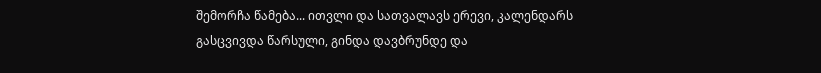შემორჩა წამება... ითვლი და სათვალავს ერევი, კალენდარს გასცვივდა წარსული, გინდა დავბრუნდე და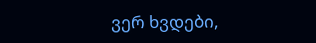ვერ ხვდები,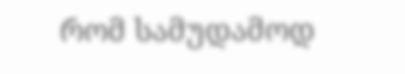რომ სამუდამოდ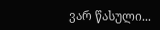ვარ წასული...